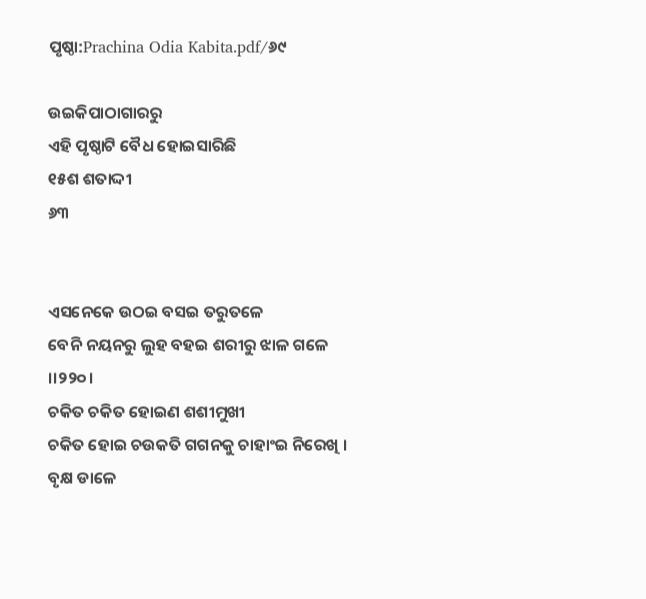ପୃଷ୍ଠା:Prachina Odia Kabita.pdf/୬୯

ଉଇକିପାଠାଗାର‌ରୁ
ଏହି ପୃଷ୍ଠାଟି ବୈଧ ହୋଇସାରିଛି
୧୫ଶ ଶତାଦ୍ଦୀ
୬୩


ଏସନେକେ ଉଠଇ ବସଇ ତ‌ରୁତଳେ
ବେନି ନୟନରୁ ଲୁହ ବ‌ହଇ ଶରୀରୁ ଝାଳ ଗଳେ ।।୨୨୦।
ଚକିତ ଚକିତ ହୋଇଣ ଶଶୀମୁଖୀ
ଚକିତ ହୋଇ ଚଉକତି ଗ‌ଗନ‌କୁ ଚାହାଂଇ ନିରେଖି ।
ବୃକ୍ଷ ଡାଳେ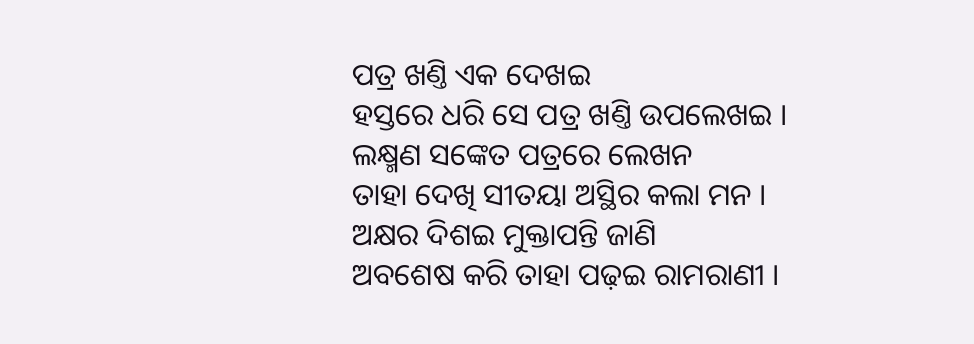ପତ୍ର ଖଣ୍ତି ଏକ ଦେଖଇ
ହସ୍ତରେ ଧରି ସେ ପତ୍ର ଖଣ୍ତି ଉପଲେଖଇ ।
ଲକ୍ଷ୍ମଣ ସଙ୍କେତ ପତ୍ରରେ ଲେଖନ
ତାହା ଦେଖି ସୀତୟା ଅସ୍ଥିର କଲା ମନ ।
ଅକ୍ଷର ଦିଶଇ ମୁକ୍ତାପନ୍ତି ଜାଣି
ଅବଶେଷ କରି ତାହା ପଢ଼ଇ ରାମରାଣୀ ।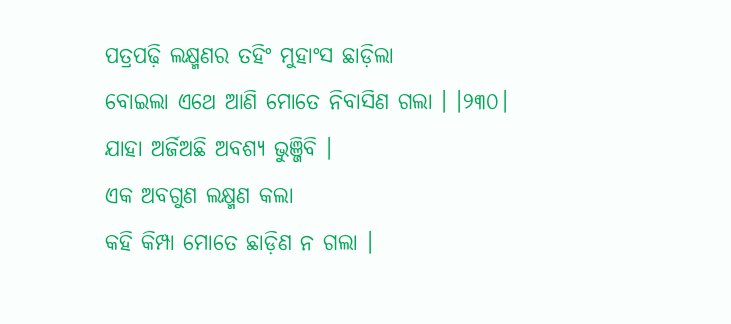ପତ୍ରପଢ଼ି ଲକ୍ଷ୍ମଣର ତ‌ହିଂ ମୁହାଂସ ଛାଡ଼ିଲା
ବୋଇଲା ଏଥେ ଆଣି ମୋତେ ନିବାସିଣ ଗଲା । ।୨୩୦।
ଯାହା ଅର୍ଜିଅଛି ଅବଶ୍ୟ ଭୁଞ୍ଜିବି ।
ଏକ ଅବଗୁଣ ଲକ୍ଷ୍ମଣ କଲା
କ‌ହି କିମ୍ପା ମୋତେ ଛାଡ଼ିଣ ନ ଗଲା ।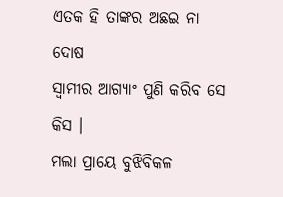ଏତକ ହି ତାଙ୍କର ଅଛଇ ନା ଦୋଷ
ସ୍ୱାମୀର ଆଗ୍ୟାଂ ପୁଣି କରିବ ସେ କିସ ।
ମଲା ପ୍ରାୟେ ବୁଝିବିକଳ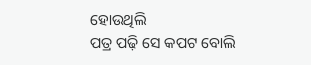ହୋଉଥିଲି
ପତ୍ର ପଢ଼ି ସେ କ‌ପଟ ବୋଲି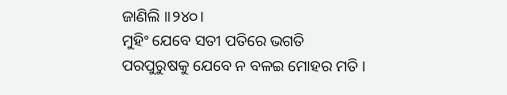ଜାଣିଲି ।।୨୪୦।
ମୁହିଂ ଯେବେ ସତୀ ପତିରେ ଭଗତି
ପରପୁରୁଷକୁ ଯେବେ ନ ବଳଇ ମୋହର ମତି ।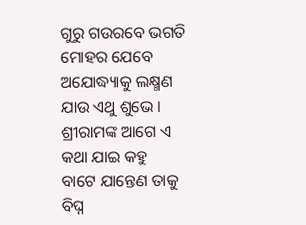ଗୁରୁ ଗଉରବେ ଭଗତି ମୋହର ଯେବେ
ଅଯୋଦ୍ଧ୍ୟାକୁ ଲକ୍ଷ୍ମଣ ଯାଉ ଏଥୁ ଶୁଭେ ।
ଶ୍ରୀରାମଙ୍କ ଆଗେ ଏ କଥା ଯାଇ କ‌ହୁ
ବାଟେ ଯାନ୍ତେଣ ତାକୁ ବିଘ୍ନ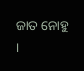ଜାତ ନୋହୁ ।